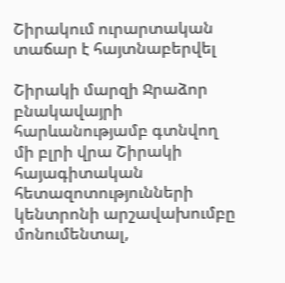Շիրակում ուրարտական տաճար է հայտնաբերվել

Շիրակի մարզի Ջրաձոր բնակավայրի հարևանությամբ գտնվող մի բլրի վրա Շիրակի հայագիտական հետազոտությունների կենտրոնի արշավախումբը մոնումենտալ,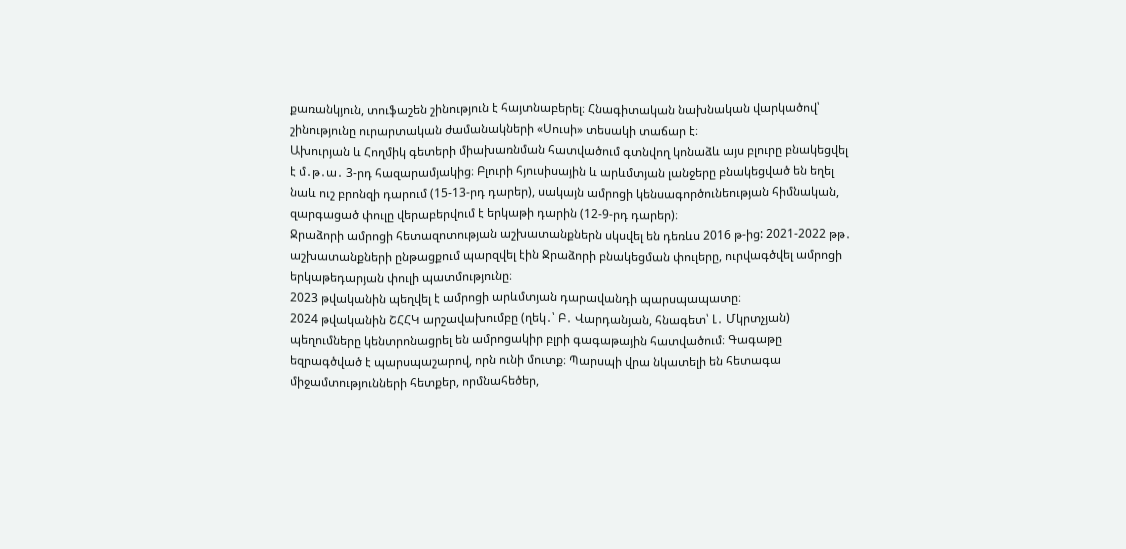քառանկյուն, տուֆաշեն շինություն է հայտնաբերել։ Հնագիտական նախնական վարկածով՝ շինությունը ուրարտական ժամանակների «Սուսի» տեսակի տաճար է։
Ախուրյան և Հողմիկ գետերի միախառնման հատվածում գտնվող կոնաձև այս բլուրը բնակեցվել է մ․թ․ա․ 3-րդ հազարամյակից։ Բլուրի հյուսիսային և արևմտյան լանջերը բնակեցված են եղել նաև ուշ բրոնզի դարում (15-13-րդ դարեր), սակայն ամրոցի կենսագործունեության հիմնական, զարգացած փուլը վերաբերվում է երկաթի դարին (12-9-րդ դարեր)։
Ջրաձորի ամրոցի հետազոտության աշխատանքներն սկսվել են դեռևս 2016 թ-ից: 2021-2022 թթ․ աշխատանքների ընթացքում պարզվել էին Ջրաձորի բնակեցման փուլերը, ուրվագծվել ամրոցի երկաթեդարյան փուլի պատմությունը։
2023 թվականին պեղվել է ամրոցի արևմտյան դարավանդի պարսպապատը։
2024 թվականին ՇՀՀԿ արշավախումբը (ղեկ․՝ Բ․ Վարդանյան, հնագետ՝ Լ․ Մկրտչյան) պեղումները կենտրոնացրել են ամրոցակիր բլրի գագաթային հատվածում։ Գագաթը եզրագծված է պարսպաշարով, որն ունի մուտք։ Պարսպի վրա նկատելի են հետագա միջամտությունների հետքեր, որմնահեծեր,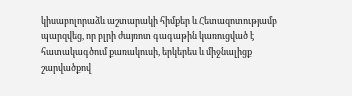կիսաբոլորաձև աշտարակի հիմքեր և Հետազոտությամբ պարզվեց, որ բլրի ժայռոտ գագաթին կառուցված է հատակագծում քառակուսի, երկերես և միջնալիցք շարվածքով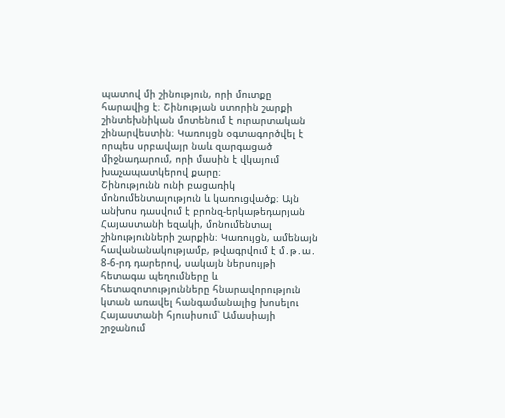պատով մի շինություն, որի մուտքը հարավից է։ Շինության ստորին շարքի շինտեխնիկան մոտենում է ուրարտական շինարվեստին։ Կառույցն օգտագործվել է որպես սրբավայր նաև զարգացած միջնադարում, որի մասին է վկայում խաչապատկերով քարը։
Շինությունն ունի բացառիկ մոնումենտալություն և կառուցվածք։ Այն անխոս դասվում է բրոնզ-երկաթեդարյան Հայաստանի եզակի, մոնումենտալ շինությունների շարքին։ Կառույցն, ամենայն հավանանակությամբ, թվագրվում է մ․թ․ա․ 8-6-րդ դարերով, սակայն ներսույթի հետագա պեղումները և հետազոտությունները հնարավորություն կտան առավել հանգամանալից խոսելու Հայաստանի հյուսիսում՝ Ամասիայի շրջանում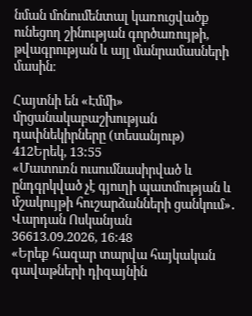նման մոնումենտալ կառուցվածք ունեցող շինության գործառույթի, թվագրության և այլ մանրամասների մասին։

Հայտնի են «Էմմի» մրցանակաբաշխության դափնեկիրները (տեսանյութ)
412Երեկ, 13:55
«Մատուռն ուսումնասիրված և ընդգրկված չէ գյուղի պատմության և մշակույթի հուշարձանների ցանկում»․ Վարդան Ոսկանյան
36613.09.2026, 16:48
«Երեք հազար տարվա հայկական գավաթների դիզայնին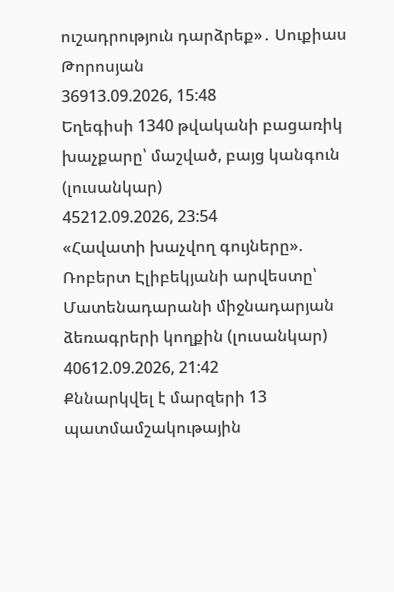ուշադրություն դարձրեք»․ Սուքիաս Թորոսյան
36913.09.2026, 15:48
Եղեգիսի 1340 թվականի բացառիկ խաչքարը՝ մաշված, բայց կանգուն (լուսանկար)
45212.09.2026, 23:54
«Հավատի խաչվող գույները». Ռոբերտ Էլիբեկյանի արվեստը՝ Մատենադարանի միջնադարյան ձեռագրերի կողքին (լուսանկար)
40612.09.2026, 21:42
Քննարկվել է մարզերի 13 պատմամշակութային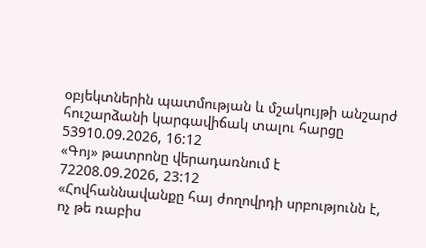օբյեկտներին պատմության և մշակույթի անշարժ հուշարձանի կարգավիճակ տալու հարցը
53910.09.2026, 16:12
«Գոյ» թատրոնը վերադառնում է
72208.09.2026, 23:12
«Հովհաննավանքը հայ ժողովրդի սրբությունն է, ոչ թե ռաբիս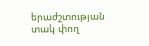երաժշտության տակ փող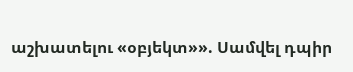աշխատելու «օբյեկտ»». Սամվել դպիր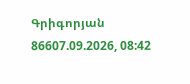Գրիգորյան
86607.09.2026, 08:42